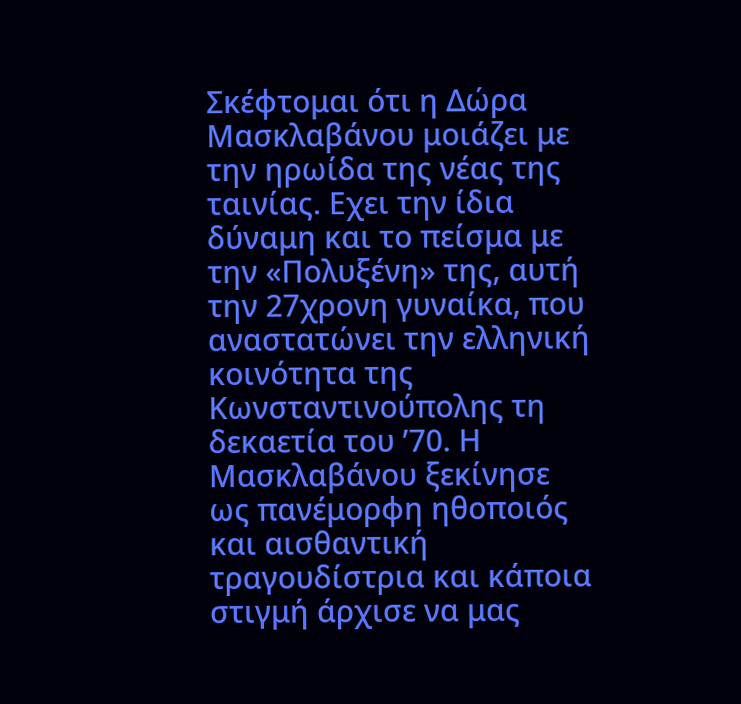Σκέφτομαι ότι η Δώρα Μασκλαβάνου μοιάζει με την ηρωίδα της νέας της ταινίας. Εχει την ίδια δύναμη και το πείσμα με την «Πολυξένη» της, αυτή την 27χρονη γυναίκα, που αναστατώνει την ελληνική κοινότητα της Κωνσταντινούπολης τη δεκαετία του ’70. Η Μασκλαβάνου ξεκίνησε ως πανέμορφη ηθοποιός και αισθαντική τραγουδίστρια και κάποια στιγμή άρχισε να μας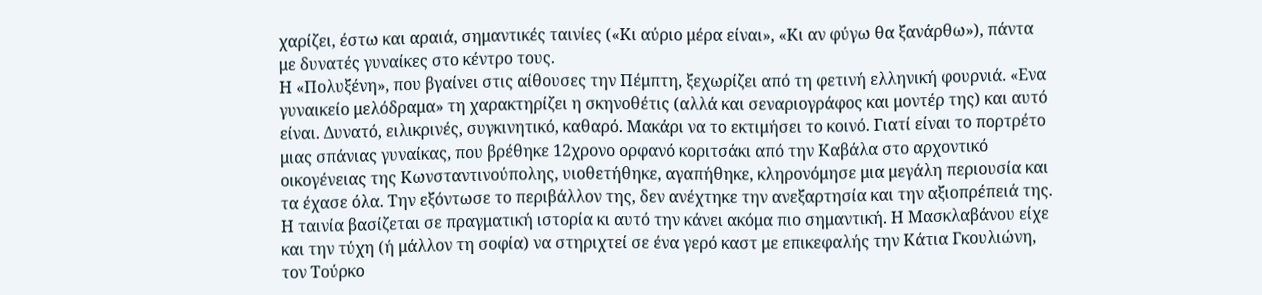χαρίζει, έστω και αραιά, σημαντικές ταινίες («Κι αύριο μέρα είναι», «Κι αν φύγω θα ξανάρθω»), πάντα με δυνατές γυναίκες στο κέντρο τους.
Η «Πολυξένη», που βγαίνει στις αίθουσες την Πέμπτη, ξεχωρίζει από τη φετινή ελληνική φουρνιά. «Ενα γυναικείο μελόδραμα» τη χαρακτηρίζει η σκηνοθέτις (αλλά και σεναριογράφος και μοντέρ της) και αυτό είναι. Δυνατό, ειλικρινές, συγκινητικό, καθαρό. Μακάρι να το εκτιμήσει το κοινό. Γιατί είναι το πορτρέτο μιας σπάνιας γυναίκας, που βρέθηκε 12χρονο ορφανό κοριτσάκι από την Καβάλα στο αρχοντικό οικογένειας της Κωνσταντινούπολης, υιοθετήθηκε, αγαπήθηκε, κληρονόμησε μια μεγάλη περιουσία και τα έχασε όλα. Την εξόντωσε το περιβάλλον της, δεν ανέχτηκε την ανεξαρτησία και την αξιοπρέπειά της.
Η ταινία βασίζεται σε πραγματική ιστορία κι αυτό την κάνει ακόμα πιο σημαντική. Η Μασκλαβάνου είχε και την τύχη (ή μάλλον τη σοφία) να στηριχτεί σε ένα γερό καστ με επικεφαλής την Κάτια Γκουλιώνη, τον Τούρκο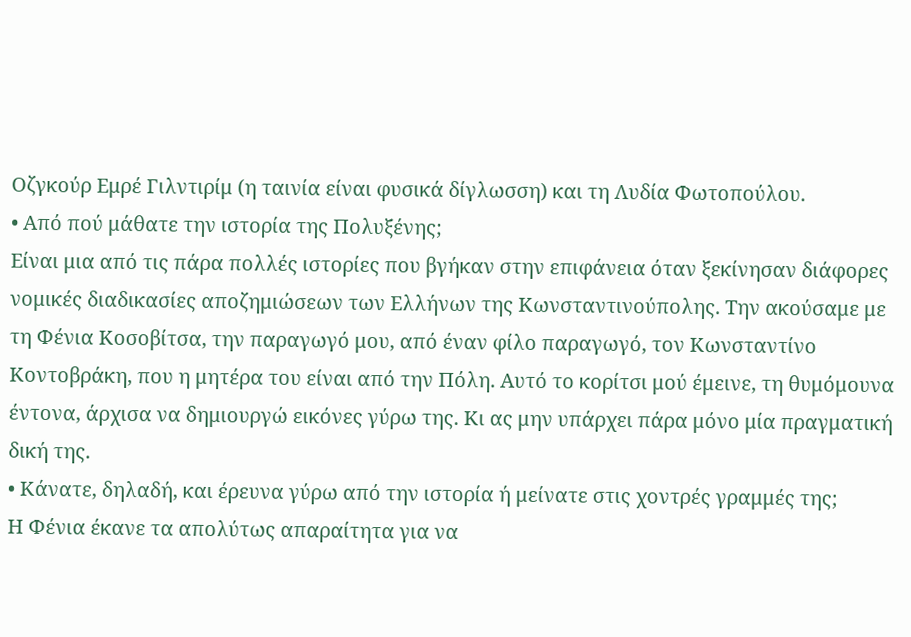Οζγκούρ Εμρέ Γιλντιρίμ (η ταινία είναι φυσικά δίγλωσση) και τη Λυδία Φωτοπούλου.
• Από πού μάθατε την ιστορία της Πολυξένης;
Είναι μια από τις πάρα πολλές ιστορίες που βγήκαν στην επιφάνεια όταν ξεκίνησαν διάφορες νομικές διαδικασίες αποζημιώσεων των Ελλήνων της Κωνσταντινούπολης. Την ακούσαμε με τη Φένια Κοσοβίτσα, την παραγωγό μου, από έναν φίλο παραγωγό, τον Κωνσταντίνο Κοντοβράκη, που η μητέρα του είναι από την Πόλη. Αυτό το κορίτσι μού έμεινε, τη θυμόμουνα έντονα, άρχισα να δημιουργώ εικόνες γύρω της. Κι ας μην υπάρχει πάρα μόνο μία πραγματική δική της.
• Κάνατε, δηλαδή, και έρευνα γύρω από την ιστορία ή μείνατε στις χοντρές γραμμές της;
Η Φένια έκανε τα απολύτως απαραίτητα για να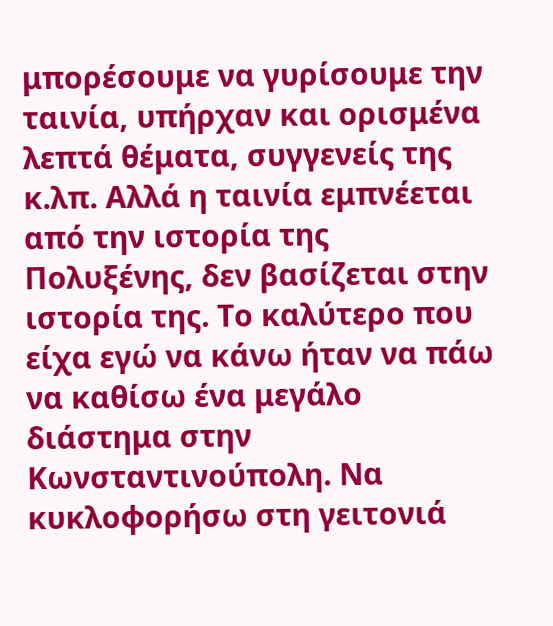μπορέσουμε να γυρίσουμε την ταινία, υπήρχαν και ορισμένα λεπτά θέματα, συγγενείς της κ.λπ. Αλλά η ταινία εμπνέεται από την ιστορία της Πολυξένης, δεν βασίζεται στην ιστορία της. Το καλύτερο που είχα εγώ να κάνω ήταν να πάω να καθίσω ένα μεγάλο διάστημα στην Κωνσταντινούπολη. Να κυκλοφορήσω στη γειτονιά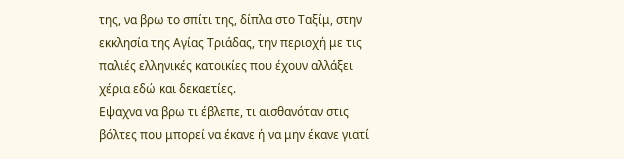της, να βρω το σπίτι της, δίπλα στο Ταξίμ, στην εκκλησία της Αγίας Τριάδας, την περιοχή με τις παλιές ελληνικές κατοικίες που έχουν αλλάξει χέρια εδώ και δεκαετίες.
Εψαχνα να βρω τι έβλεπε, τι αισθανόταν στις βόλτες που μπορεί να έκανε ή να μην έκανε γιατί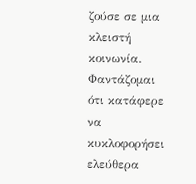ζούσε σε μια κλειστή κοινωνία. Φαντάζομαι ότι κατάφερε να κυκλοφορήσει ελεύθερα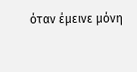όταν έμεινε μόνη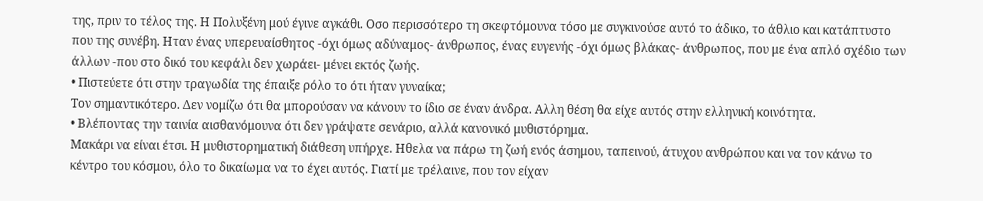της, πριν το τέλος της. Η Πολυξένη μού έγινε αγκάθι. Οσο περισσότερο τη σκεφτόμουνα τόσο με συγκινούσε αυτό το άδικο, το άθλιο και κατάπτυστο που της συνέβη. Ηταν ένας υπερευαίσθητος -όχι όμως αδύναμος- άνθρωπος, ένας ευγενής -όχι όμως βλάκας- άνθρωπος, που με ένα απλό σχέδιο των άλλων -που στο δικό του κεφάλι δεν χωράει- μένει εκτός ζωής.
• Πιστεύετε ότι στην τραγωδία της έπαιξε ρόλο το ότι ήταν γυναίκα;
Τον σημαντικότερο. Δεν νομίζω ότι θα μπορούσαν να κάνουν το ίδιο σε έναν άνδρα. Αλλη θέση θα είχε αυτός στην ελληνική κοινότητα.
• Βλέποντας την ταινία αισθανόμουνα ότι δεν γράψατε σενάριο, αλλά κανονικό μυθιστόρημα.
Μακάρι να είναι έτσι. Η μυθιστορηματική διάθεση υπήρχε. Ηθελα να πάρω τη ζωή ενός άσημου, ταπεινού, άτυχου ανθρώπου και να τον κάνω το κέντρο του κόσμου, όλο το δικαίωμα να το έχει αυτός. Γιατί με τρέλαινε, που τον είχαν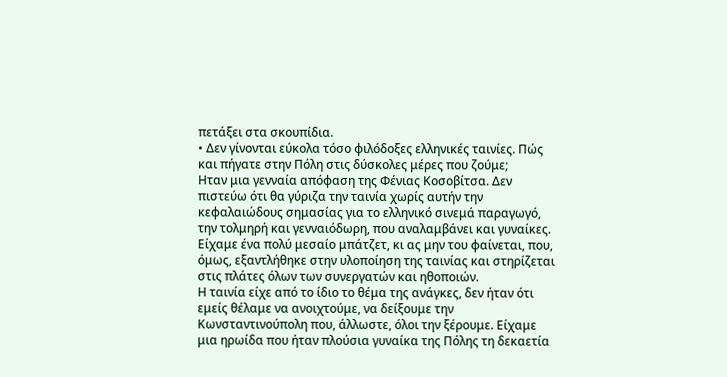πετάξει στα σκουπίδια.
• Δεν γίνονται εύκολα τόσο φιλόδοξες ελληνικές ταινίες. Πώς και πήγατε στην Πόλη στις δύσκολες μέρες που ζούμε;
Ηταν μια γενναία απόφαση της Φένιας Κοσοβίτσα. Δεν πιστεύω ότι θα γύριζα την ταινία χωρίς αυτήν την κεφαλαιώδους σημασίας για το ελληνικό σινεμά παραγωγό, την τολμηρή και γενναιόδωρη, που αναλαμβάνει και γυναίκες. Είχαμε ένα πολύ μεσαίο μπάτζετ, κι ας μην του φαίνεται, που, όμως, εξαντλήθηκε στην υλοποίηση της ταινίας και στηρίζεται στις πλάτες όλων των συνεργατών και ηθοποιών.
Η ταινία είχε από το ίδιο το θέμα της ανάγκες, δεν ήταν ότι εμείς θέλαμε να ανοιχτούμε, να δείξουμε την Κωνσταντινούπολη που, άλλωστε, όλοι την ξέρουμε. Είχαμε μια ηρωίδα που ήταν πλούσια γυναίκα της Πόλης τη δεκαετία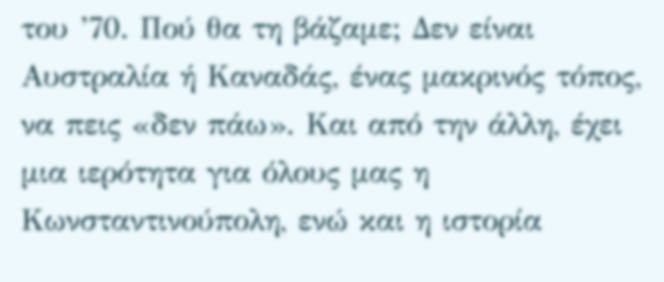του ’70. Πού θα τη βάζαμε; Δεν είναι Αυστραλία ή Καναδάς, ένας μακρινός τόπος, να πεις «δεν πάω». Και από την άλλη, έχει μια ιερότητα για όλους μας η Κωνσταντινούπολη, ενώ και η ιστορία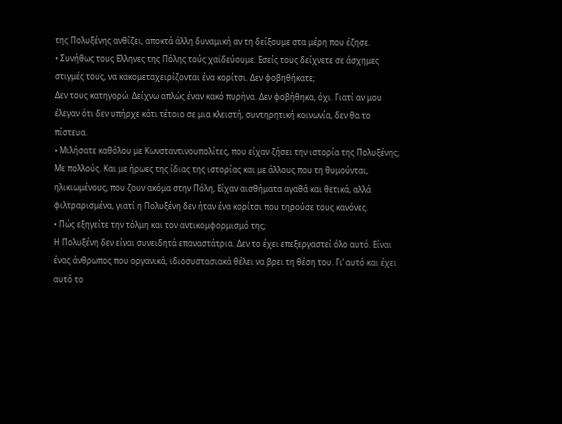της Πολυξένης ανθίζει, αποκτά άλλη δυναμική αν τη δείξουμε στα μέρη που έζησε.
• Συνήθως τους Ελληνες της Πόλης τούς χαϊδεύουμε. Εσείς τους δείχνετε σε άσχημες στιγμές τους, να κακομεταχειρίζονται ένα κορίτσι. Δεν φοβηθήκατε;
Δεν τους κατηγορώ. Δείχνω απλώς έναν κακό πυρήνα. Δεν φοβήθηκα, όχι. Γιατί αν μου έλεγαν ότι δεν υπήρχε κάτι τέτοιο σε μια κλειστή, συντηρητική κοινωνία, δεν θα το πίστευα.
• Mιλήσατε καθόλου με Κωνσταντινουπολίτες, που είχαν ζήσει την ιστορία της Πολυξένης;
Με πολλούς. Και με ήρωες της ίδιας της ιστορίας και με άλλους που τη θυμούνται, ηλικιωμένους, που ζουν ακόμα στην Πόλη, Είχαν αισθήματα αγαθά και θετικά, αλλά φιλτραρισμένα, γιατί η Πολυξένη δεν ήταν ένα κορίτσι που τηρούσε τους κανόνες.
• Πώς εξηγείτε την τόλμη και τον αντικομφορμισμό της;
Η Πολυξένη δεν είναι συνειδητά επαναστάτρια. Δεν το έχει επεξεργαστεί όλο αυτό. Είναι ένας άνθρωπος που οργανικά, ιδιοσυστασιακά θέλει να βρει τη θέση του. Γι’ αυτό και έχει αυτό το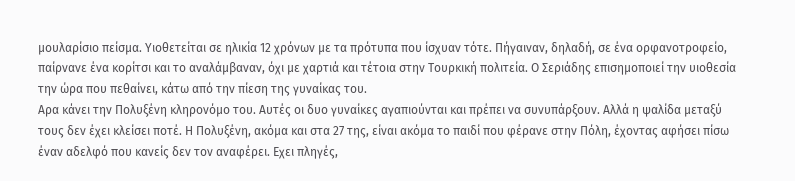μουλαρίσιο πείσμα. Υιοθετείται σε ηλικία 12 χρόνων με τα πρότυπα που ίσχυαν τότε. Πήγαιναν, δηλαδή, σε ένα ορφανοτροφείο, παίρνανε ένα κορίτσι και το αναλάμβαναν, όχι με χαρτιά και τέτοια στην Τουρκική πολιτεία. Ο Σεριάδης επισημοποιεί την υιοθεσία την ώρα που πεθαίνει, κάτω από την πίεση της γυναίκας του.
Αρα κάνει την Πολυξένη κληρονόμο του. Αυτές οι δυο γυναίκες αγαπιούνται και πρέπει να συνυπάρξουν. Αλλά η ψαλίδα μεταξύ τους δεν έχει κλείσει ποτέ. Η Πολυξένη, ακόμα και στα 27 της, είναι ακόμα το παιδί που φέρανε στην Πόλη, έχοντας αφήσει πίσω έναν αδελφό που κανείς δεν τον αναφέρει. Εχει πληγές,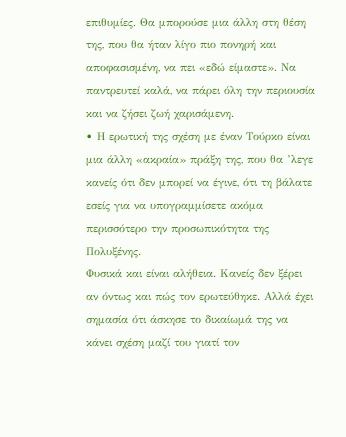επιθυμίες. Θα μπορούσε μια άλλη στη θέση της, που θα ήταν λίγο πιο πονηρή και αποφασισμένη, να πει «εδώ είμαστε». Να παντρευτεί καλά, να πάρει όλη την περιουσία και να ζήσει ζωή χαρισάμενη.
• Η ερωτική της σχέση με έναν Τούρκο είναι μια άλλη «ακραία» πράξη της, που θα ’λεγε κανείς ότι δεν μπορεί να έγινε, ότι τη βάλατε εσείς για να υπογραμμίσετε ακόμα περισσότερο την προσωπικότητα της Πολυξένης.
Φυσικά και είναι αλήθεια. Κανείς δεν ξέρει αν όντως και πώς τον ερωτεύθηκε. Αλλά έχει σημασία ότι άσκησε το δικαίωμά της να κάνει σχέση μαζί του γιατί τον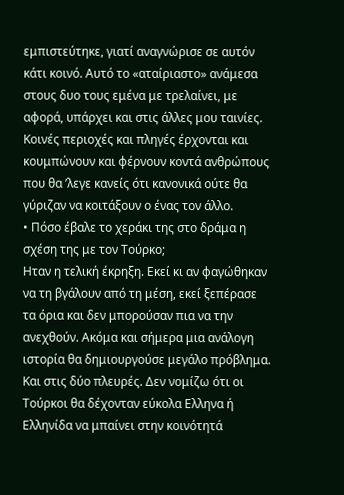εμπιστεύτηκε, γιατί αναγνώρισε σε αυτόν κάτι κοινό. Αυτό το «αταίριαστο» ανάμεσα στους δυο τους εμένα με τρελαίνει, με αφορά, υπάρχει και στις άλλες μου ταινίες. Κοινές περιοχές και πληγές έρχονται και κουμπώνουν και φέρνουν κοντά ανθρώπους που θα ’λεγε κανείς ότι κανονικά ούτε θα γύριζαν να κοιτάξουν ο ένας τον άλλο.
• Πόσο έβαλε το χεράκι της στο δράμα η σχέση της με τον Τούρκο;
Ηταν η τελική έκρηξη. Εκεί κι αν φαγώθηκαν να τη βγάλουν από τη μέση, εκεί ξεπέρασε τα όρια και δεν μπορούσαν πια να την ανεχθούν. Ακόμα και σήμερα μια ανάλογη ιστορία θα δημιουργούσε μεγάλο πρόβλημα. Και στις δύο πλευρές. Δεν νομίζω ότι οι Τούρκοι θα δέχονταν εύκολα Ελληνα ή Ελληνίδα να μπαίνει στην κοινότητά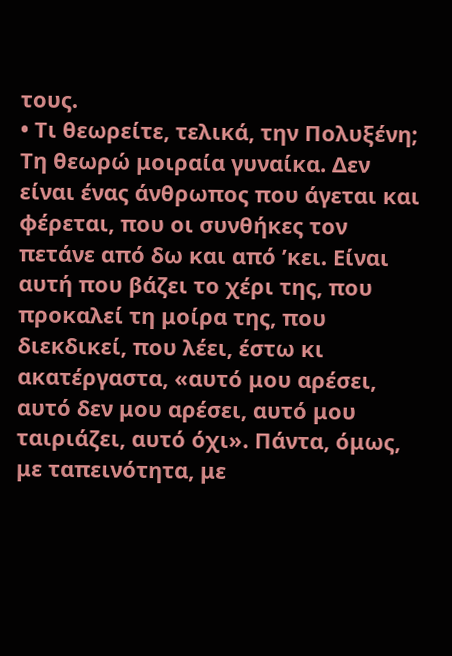τους.
• Τι θεωρείτε, τελικά, την Πολυξένη;
Τη θεωρώ μοιραία γυναίκα. Δεν είναι ένας άνθρωπος που άγεται και φέρεται, που οι συνθήκες τον πετάνε από δω και από ’κει. Είναι αυτή που βάζει το χέρι της, που προκαλεί τη μοίρα της, που διεκδικεί, που λέει, έστω κι ακατέργαστα, «αυτό μου αρέσει, αυτό δεν μου αρέσει, αυτό μου ταιριάζει, αυτό όχι». Πάντα, όμως, με ταπεινότητα, με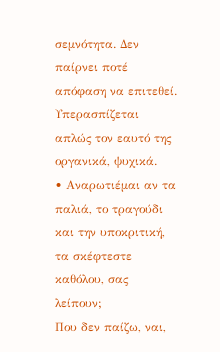σεμνότητα. Δεν παίρνει ποτέ απόφαση να επιτεθεί. Υπερασπίζεται απλώς τον εαυτό της οργανικά, ψυχικά.
• Αναρωτιέμαι αν τα παλιά, το τραγούδι και την υποκριτική, τα σκέφτεστε καθόλου, σας λείπουν;
Που δεν παίζω, ναι,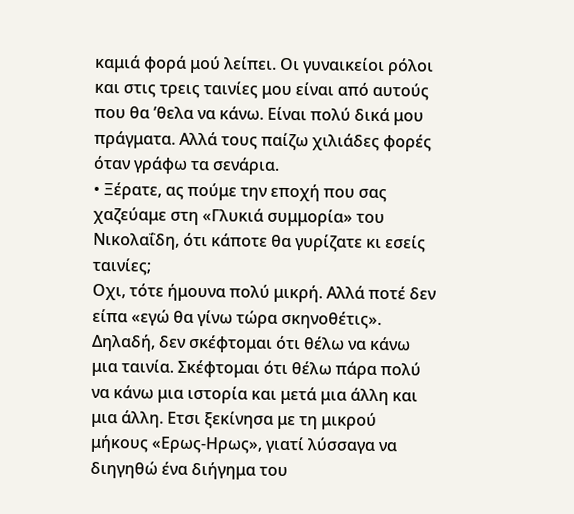καμιά φορά μού λείπει. Οι γυναικείοι ρόλοι και στις τρεις ταινίες μου είναι από αυτούς που θα ’θελα να κάνω. Είναι πολύ δικά μου πράγματα. Αλλά τους παίζω χιλιάδες φορές όταν γράφω τα σενάρια.
• Ξέρατε, ας πούμε την εποχή που σας χαζεύαμε στη «Γλυκιά συμμορία» του Νικολαΐδη, ότι κάποτε θα γυρίζατε κι εσείς ταινίες;
Οχι, τότε ήμουνα πολύ μικρή. Αλλά ποτέ δεν είπα «εγώ θα γίνω τώρα σκηνοθέτις». Δηλαδή, δεν σκέφτομαι ότι θέλω να κάνω μια ταινία. Σκέφτομαι ότι θέλω πάρα πολύ να κάνω μια ιστορία και μετά μια άλλη και μια άλλη. Ετσι ξεκίνησα με τη μικρού μήκους «Ερως-Ηρως», γιατί λύσσαγα να διηγηθώ ένα διήγημα του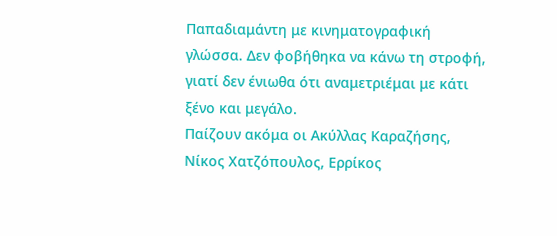Παπαδιαμάντη με κινηματογραφική γλώσσα. Δεν φοβήθηκα να κάνω τη στροφή, γιατί δεν ένιωθα ότι αναμετριέμαι με κάτι ξένο και μεγάλο.
Παίζουν ακόμα οι Ακύλλας Καραζήσης, Νίκος Χατζόπουλος, Ερρίκος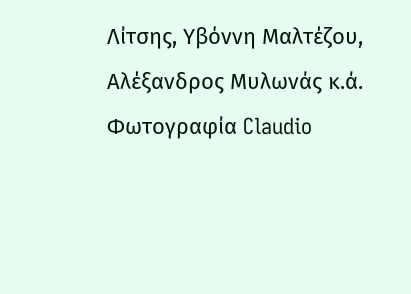Λίτσης, Υβόννη Μαλτέζου, Αλέξανδρος Μυλωνάς κ.ά. Φωτογραφία Claudio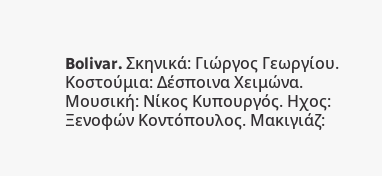Bolivar. Σκηνικά: Γιώργος Γεωργίου. Κοστούμια: Δέσποινα Χειμώνα. Μουσική: Νίκος Κυπουργός. Ηχος: Ξενοφών Κοντόπουλος. Μακιγιάζ: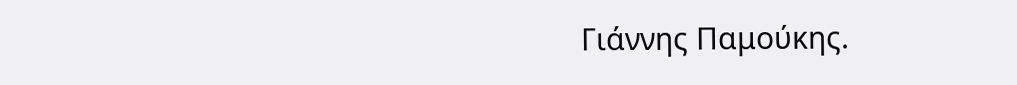Γιάννης Παμούκης.